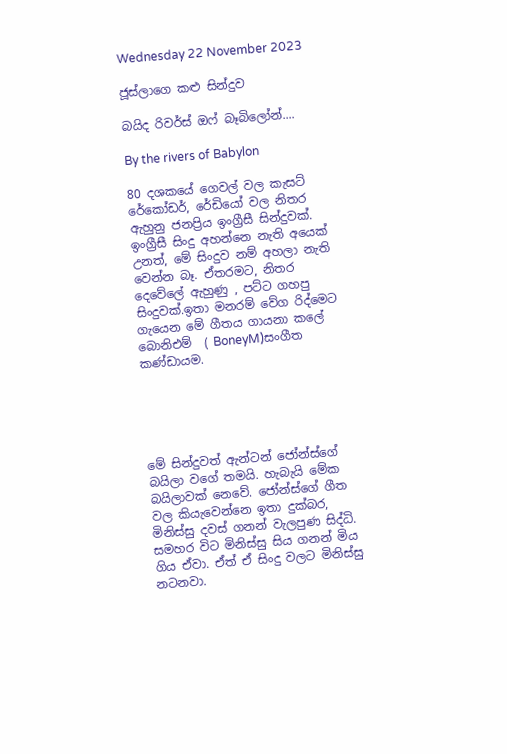Wednesday 22 November 2023

ජූස්ලාගෙ කළු සින්දුව

බයිද රිවර්ස් ඔෆ් බෑබිලෝන්....

By the rivers of Babylon

80 දශකයේ ගෙවල් වල කැසට් රේකෝඩර්, රේඩියෝ වල නිතර ඇහුනු ජනප්‍රිය ඉංග්‍රීසී සින්දුවක්.  ඉංග්‍රීසී සිංදු අහන්නෙ නැති අයෙක් උනත්, මේ සිංදුව නම් අහලා නැති වෙන්න බෑ. ඒතරමට, නිතර දෙවේලේ ඇහුණු , පට්ට ගහපු සිංදුවක්.ඉතා මනරම් වේග රිද්මෙට ගැයෙන මේ ගීතය ගායනා කලේ බොනිඑම්  ( BoneyM)සංගීත කණ්ඩායම.





මේ සින්දුවත් ඇන්ටන් ජෝන්ස්ගේ බයිලා වගේ තමයි. හැබැයි මේක බයිලාවක් නෙවේ. ජෝන්ස්ගේ ගීත වල කියැවෙන්නෙ ඉතා දුක්බර, මිනිස්සු දවස් ගනන් වැලපුණ සිද්ධි. සමහර විට මිනිස්සු සිය ගනන් මිය ගිය ඒවා. ඒත් ඒ සිංදු වලට මිනිස්සු නටනවා.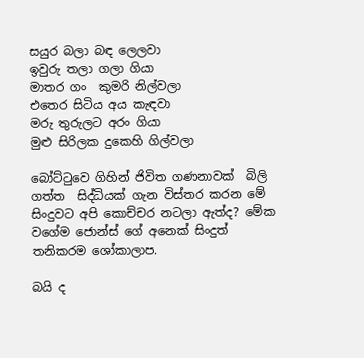සයුර බලා බඳ ලෙලවා
ඉවුරු තලා ගලා ගියා
මාතර ගං  කුමරි නිල්වලා
එතෙර සිටිය අය කැඳවා
මරු තුරුලට අරං ගියා
මුළු සිරිලක දුකෙහි ගිල්වලා

බෝට්ටුවෙ ගිහින් ජිවිත ගණනාවක්  බිලි ගත්ත  සිද්ධියක් ගැන විස්තර කරන මේ සිංදුවට අපි කොච්චර නටලා ඇත්ද? මේක වගේම ජොන්ස් ගේ අනෙක් සිංදුත් තනිකරම ශෝකාලාප.

බයි ද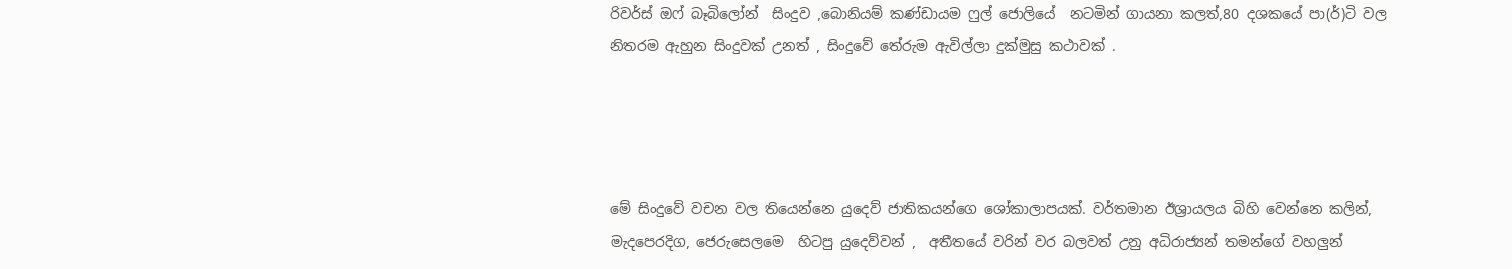රිවර්ස් ඔෆ් බෑබිලෝන්  සිංදුව ,බොනියම් කණ්ඩායම ෆුල් ජොලියේ  නටමින් ගායනා කලත්,80 දශකයේ පා(ර්)ටි වල නිතරම ඇහුන සිංදුවක් උනත් , සිංදුවේ තේරුම ඇවිල්ලා දුක්මුසු කථාවක් .




මේ සිංදුවේ වචන වල තියෙන්නෙ යුදෙව් ජාතිකයන්ගෙ ශෝකාලාපයක්. වර්තමාන ඊශ්‍රායලය බිහි වෙන්නෙ කලින්, මැදපෙරදිග, ජෙරුසෙලමෙ  හිටපු යුදෙව්වන් ,  අතීතයේ වරින් වර බලවත් උනු අධිරාජ්‍යන් තමන්ගේ වහලුන්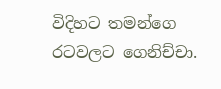විදිහට තමන්ගෙ රටවලට ගෙනිච්චා.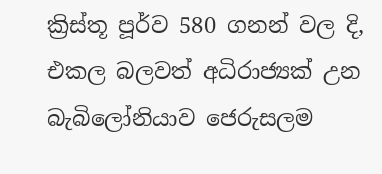ක්‍රිස්තූ පූර්ව 580 ගනන් වල දි, එකල බලවත් අධිරාජ්‍යක් උන බැබිලෝනියාව ජෙරුසලම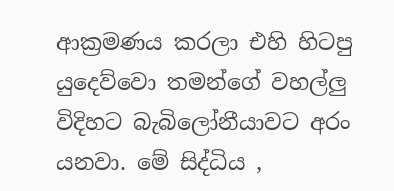ආක්‍රමණය කරලා එහි හිටපු  යුදෙව්වො තමන්ගේ වහල්ලු විදිහට බැබිලෝනීයාවට අරං යනවා. මේ සිද්ධිය ,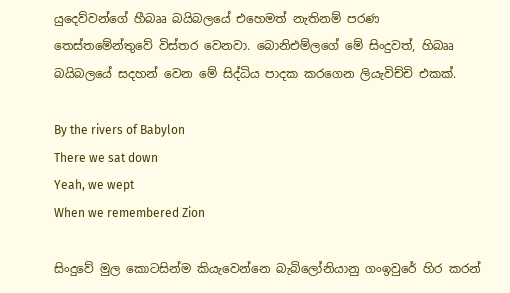යුදෙව්වන්ගේ හීබෲ බයිබලයේ එහෙමත් නැතිනම් පරණ තෙස්තමේන්තුවේ විස්තර වෙනවා. බොනිඑම්ලගේ මේ සිංදුවත්, හිබෲ බයිබලයේ සදහන් වෙන මේ සිද්ධිය පාදක කරගෙන ලියැවිච්චි එකක්.

By the rivers of Babylon
There we sat down
Yeah, we wept
When we remembered Zion

සිංදුවේ මුල කොටසින්ම කියැවෙන්නෙ බැබිලෝනියානු ගංඉවුරේ හිර කරන්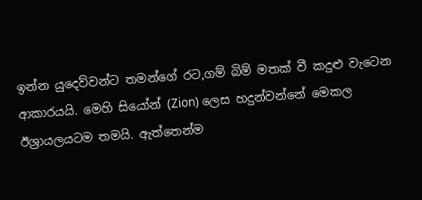ඉන්න යුදෙව්වන්ට තමන්ගේ රට,ගම් බිම් මතක් වී කදුළු වැටෙන ආකාරයයි. මෙහි සියෝන් (Zion) ලෙස හදුන්වන්නේ මෙකල ඊශ්‍රායලයටම තමයි. ඇත්තෙන්ම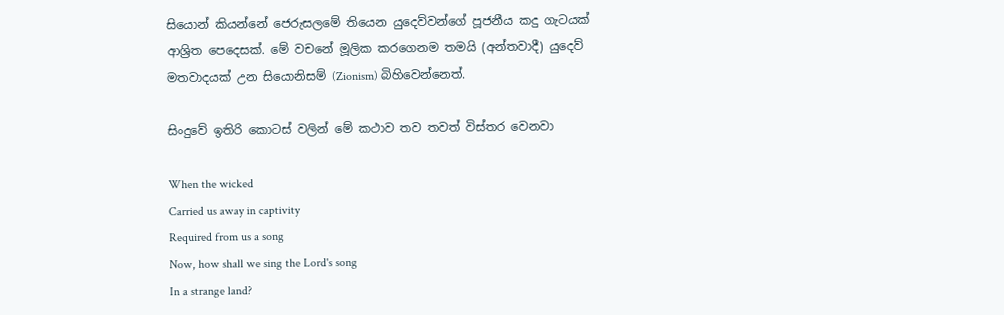සියොන් කියන්නේ ජෙරුසලමේ තියෙන යුදෙව්වන්ගේ පූජනීය කදු ගැටයක් ආශ්‍රිත පෙදෙසක්. මේ වචනේ මූලික කරගෙනම තමයි (අන්තවාදී) යුදෙව් මතවාදයක් උන සියොනිසම් (Zionism) බිහිවෙන්නෙත්.

සිංදුවේ ඉතිරි කොටස් වලින් මේ කථාව තව තවත් විස්තර වෙනවා

When the wicked
Carried us away in captivity
Required from us a song
Now, how shall we sing the Lord's song
In a strange land?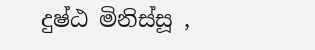දුෂ්ඨ මිනිස්සූ ,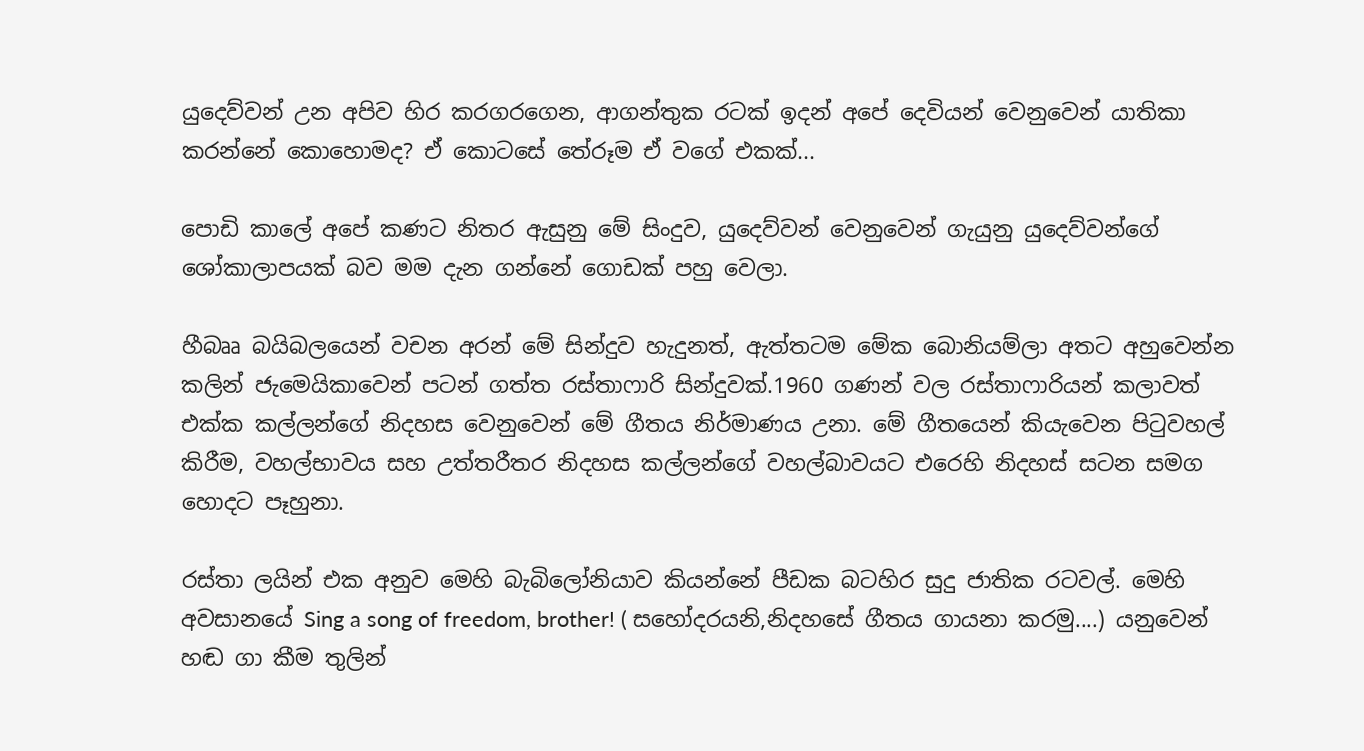යුදෙව්වන් උන අපිව හිර කරගරගෙන, ආගන්තුක රටක් ඉදන් අපේ දෙවියන් වෙනුවෙන් යාතිකා කරන්නේ කොහොමද? ඒ කොටසේ තේරූම ඒ වගේ එකක්...

පොඩි කාලේ අපේ කණට නිතර ඇසුනු මේ සිංදුව, යුදෙව්වන් වෙනුවෙන් ගැයුනු යුදෙව්වන්ගේ ශෝකාලාපයක් බව මම දැන ගන්නේ ගොඩක් පහු වෙලා.

හීබෲ බයිබලයෙන් වචන අරන් මේ සින්දුව හැදුනත්, ඇත්තටම මේක බොනියම්ලා අතට අහුවෙන්න කලින් ජැමෙයිකාවෙන් පටන් ගත්ත රස්තාෆාරි සින්දුවක්.1960 ගණන් වල රස්තාෆාරියන් කලාවත් එක්ක කල්ලන්ගේ නිදහස වෙනුවෙන් මේ ගීතය නිර්මාණය උනා. මේ ගීතයෙන් කියැවෙන පිටුවහල් කිරීම, වහල්භාවය සහ උත්තරීතර නිදහස කල්ලන්ගේ වහල්බාවයට එරෙහි නිදහස් සටන සමග හොදට පෑහුනා.

රස්තා ලයින් එක අනුව මෙහි බැබිලෝනියාව කියන්නේ පීඩක බටහිර සුදු ජාතික රටවල්. මෙහි අවසානයේ Sing a song of freedom, brother! ( සහෝදරයනි,නිදහසේ ගීතය ගායනා කරමු....) යනුවෙන් හඬ ගා කීම තුලින්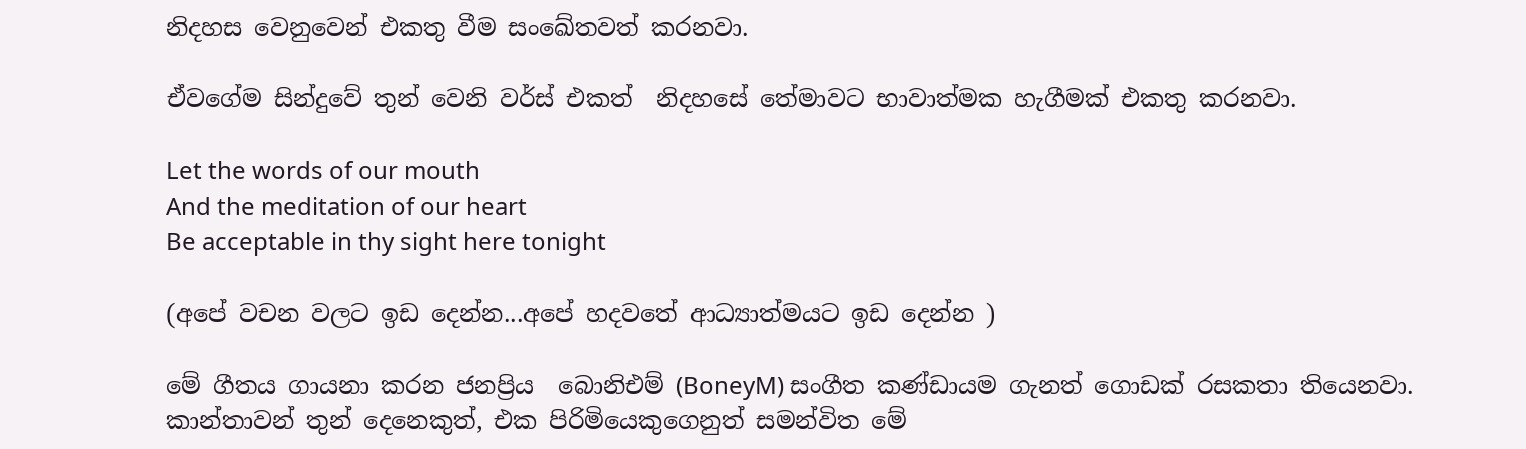නිදහස වෙනුවෙන් එකතු වීම සංඛේතවත් කරනවා.

ඒවගේම සින්දුවේ තුන් වෙනි වර්ස් එකත්  නිදහසේ තේමාවට භාවාත්මක හැගීමක් එකතු කරනවා.

Let the words of our mouth
And the meditation of our heart
Be acceptable in thy sight here tonight

(අපේ වචන වලට ඉඩ දෙන්න...අපේ හදවතේ ආධ්‍යාත්මයට ඉඩ දෙන්න )

මේ ගීතය ගායනා කරන ජනප්‍රිය  බොනිඑම් (BoneyM) සංගීත කණ්ඩායම ගැනත් ගොඩක් රසකතා තියෙනවා.  කාන්තාවන් තුන් දෙනෙකුත්, එක පිරිමියෙකුගෙනුත් සමන්විත මේ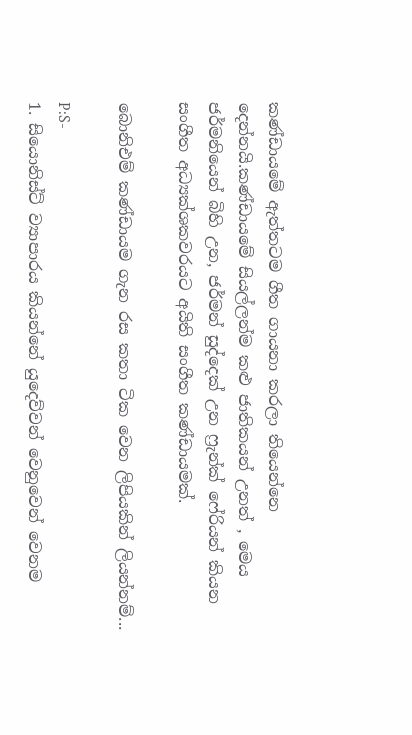කණ්ඩායමේ ඇත්තටම ගීත ගායනා කරලා තියෙන්නෙ දෙන්නයි.කණ්ඩායමේ සියල්ලන්ම කළු ජාතිකයන් උනත් , මෙය ජර්මනියෙන් බිහි උන, ජර්මන් සුද්දෙක් උන ෆ්‍රැන්ක් ෆේරියන් කියන සංගීත අධ්‍යක්ශකවරයට අයිති සංගීත කණ්ඩායමක්.

බොනිඑම් කණ්ඩායම ගැන රස කතා ටික වෙන ලිපියකින් ලියන්නම්...

P:S-
1. සියොනිස්ට් ව්‍යාපාරය කියන්නේ යුදෙව්වන් වෙනුවෙන් වෙනම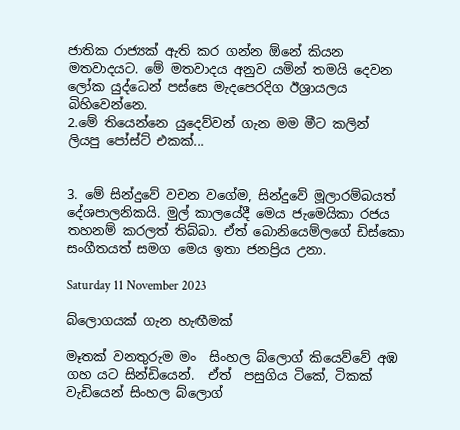ජාතික රාජ්‍යක් ඇති කර ගන්න ඕනේ කියන මතවාදයට. මේ මතවාදය අනුව යමින් තමයි දෙවන ලෝක යුද්ධෙන් පස්සෙ මැදපෙරදිග ඊශ්‍රායලය බිහිවෙන්නෙ.
2.මේ තියෙන්නෙ යුදෙව්වන් ගැන මම මීට කලින් ලියපු පෝස්ට් එකක්...


3. මේ සින්දුවේ වචන වගේම, සින්දුවේ මූලාරම්බයත් දේශපාලනිකයි. මුල් කාලයේදී මෙය ජැමෙයිකා රජය තහනම් කරලත් තිබ්බා. ඒත් බොනියෙම්ලගේ ඩිස්කො සංගීතයත් සමග මෙය ඉතා ජනප්‍රිය උනා.

Saturday 11 November 2023

බ්ලොගයක් ගැන හැඟීමක්

මෑතක් වනතුරුම මං  සිංහල බ්ලොග් කියෙව්වේ අඹ ගහ යට සින්ඩියෙන්.  ඒත්  පසුගිය ටිකේ, ටිකක් වැඩියෙන් සිංහල බ්ලොග්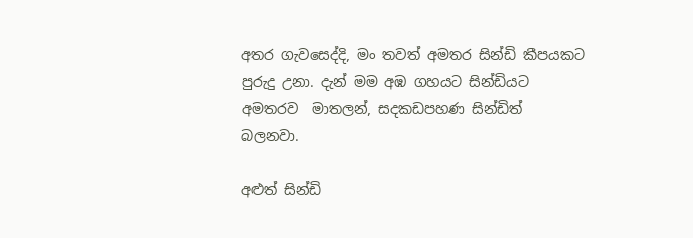අතර ගැවසෙද්දි, මං තවත් අමතර සින්ඩි කීපයකට පුරුදු උනා. දැන් මම අඹ ගහයට සින්ඩියට අමතරව  මාතලන්, සදකඩපහණ සින්ඩිත් බලනවා.

අළුත් සින්ඩි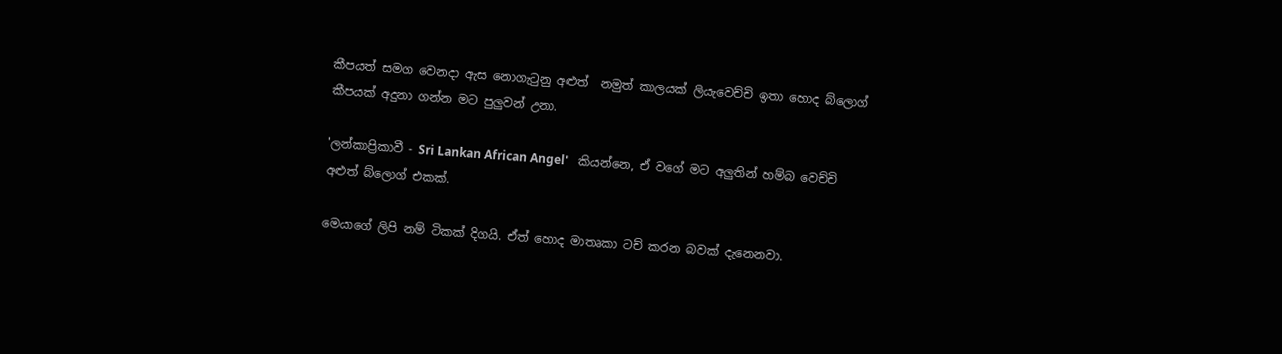කීපයත් සමග වෙනදා ඇස නොගැටුනු අළුත්  නමුත් කාලයක් ලියැවෙච්චි ඉතා හොද බ්ලොග් කීපයක් අදුනා ගන්න මට පුලුවන් උනා.

'ලන්කාප්‍රිකාවී - Sri Lankan African Angel'   කියන්නෙ, ඒ වගේ මට අලුතින් හම්බ වෙච්චි අළුත් බ්ලොග් එකක්.

මෙයාගේ ලිපි නම් ටිකක් දිගයි. ඒත් හොද මාතෘකා ටච් කරන බවක් දැනෙනවා.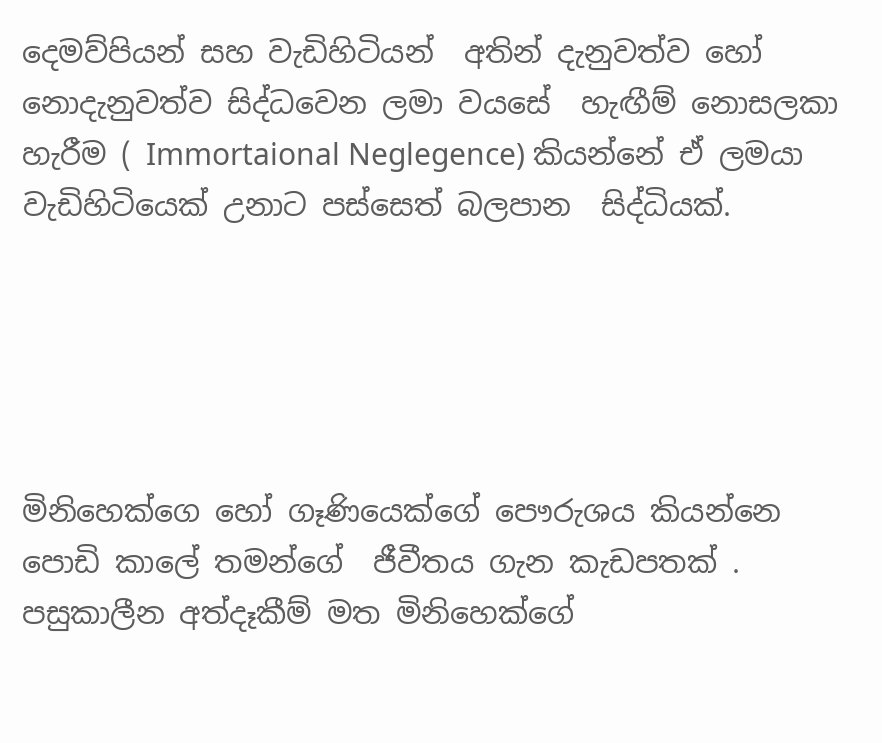දෙමව්පියන් සහ වැඩිහිටියන්  අතින් දැනුවත්ව හෝ නොදැනුවත්ව සිද්ධවෙන ලමා වයසේ  හැඟීම් නොසලකා හැරීම ( Immortaional Neglegence) කියන්නේ ඒ ලමයා වැඩිහිටියෙක් උනාට පස්සෙත් බලපාන  සිද්ධියක්.





මිනිහෙක්ගෙ හෝ ගෑණියෙක්ගේ පෞරුශය කියන්නෙ  පොඩි කාලේ තමන්ගේ  ජීවීතය ගැන කැඩපතක් . පසුකාලීන අත්දෑකීම් මත මිනිහෙක්ගේ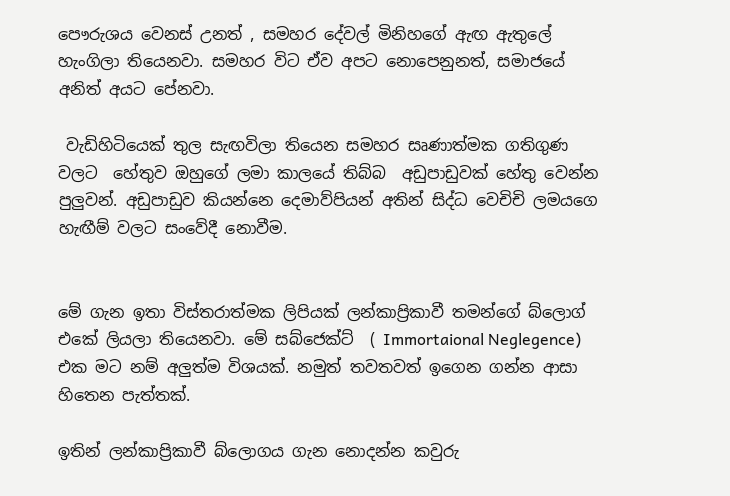පෞරුශය වෙනස් උනත් , සමහර දේවල් මිනිහගේ ඇඟ ඇතුලේ හැංගිලා තියෙනවා. සමහර විට ඒව අපට නොපෙනුනත්, සමාජයේ අනිත් අයට පේනවා.

 වැඩිහිටියෙක් තුල සැඟවිලා තියෙන සමහර සෘණාත්මක ගතිගුණ වලට  හේතුව ඔහුගේ ලමා කාලයේ තිබ්බ  අඩුපාඩුවක් හේතු වෙන්න පුලුවන්. අඩුපාඩුව කියන්නෙ දෙමාව්පියන් අතින් සිද්ධ වෙචිචි ලමයගෙ  හැඟීම් වලට සංවේදී නොවීම.


මේ ගැන ඉතා විස්තරාත්මක ලිපියක් ලන්කාප්‍රිකාවී තමන්ගේ බ්ලොග් එකේ ලියලා තියෙනවා. මේ සබ්ජෙක්ට්  ( Immortaional Neglegence) එක මට නම් අලුත්ම විශයක්. නමුත් තවතවත් ඉගෙන ගන්න ආසා හිතෙන පැත්තක්.

ඉතින් ලන්කාප්‍රිකාවී බ්ලොගය ගැන නොදන්න කවුරු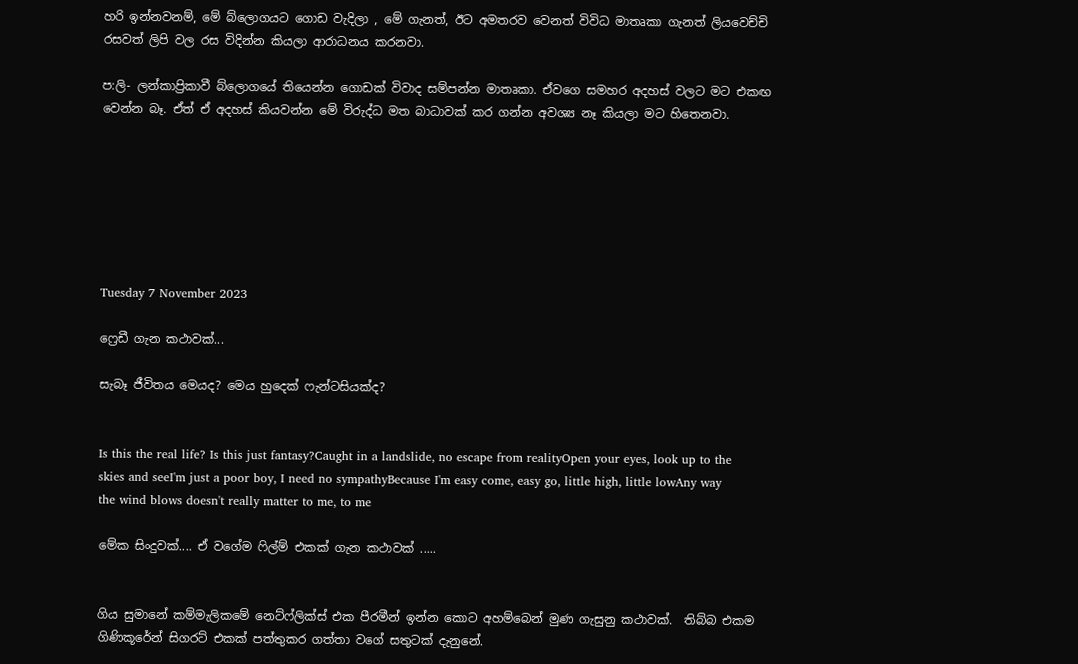හරි ඉන්නවනම්, මේ බ්ලොගයට ගොඩ වැදිලා , මේ ගැනත්, ඊට අමතරව වෙනත් විවිධ මාතෘකා ගැනත් ලියවෙච්චි රසවත් ලිපි වල රස විදින්න කියලා ආරාධනය කරනවා.

ප:ලි- ලන්කාප්‍රිකාවී බ්ලොගයේ තියෙන්න ගොඩක් විවාද සම්පන්න මාතෘකා. ඒවගෙ සමහර අදහස් වලට මට එකඟ වෙන්න බෑ. ඒත් ඒ අදහස් කියවන්න මේ විරුද්ධ මත බාධාවක් කර ගන්න අවශ්‍ය නෑ කියලා මට හිතෙනවා.







Tuesday 7 November 2023

ෆ්‍රෙඩී ගැන කථාවක්...

සැබෑ ජීවිතය මෙයද? මෙය හුදෙක් ෆැන්ටසියක්ද?


Is this the real life? Is this just fantasy?Caught in a landslide, no escape from realityOpen your eyes, look up to the skies and seeI'm just a poor boy, I need no sympathyBecause I'm easy come, easy go, little high, little lowAny way the wind blows doesn't really matter to me, to me

මේක සිංදුවක්.... ඒ වගේම ෆිල්ම් එකක් ගැන කථාවක් .....


ගිය සුමානේ කම්මැලිකමේ නෙට්ෆ්ලික්ස් එක පීරමීන් ඉන්න කොට අහම්බෙන් මුණ ගැසුනු කථාවක්.  තිබ්බ එකම ගිණිකූරේන් සිගරට් එකක් පත්තුකර ගත්තා වගේ සතුටක් දැනුනේ.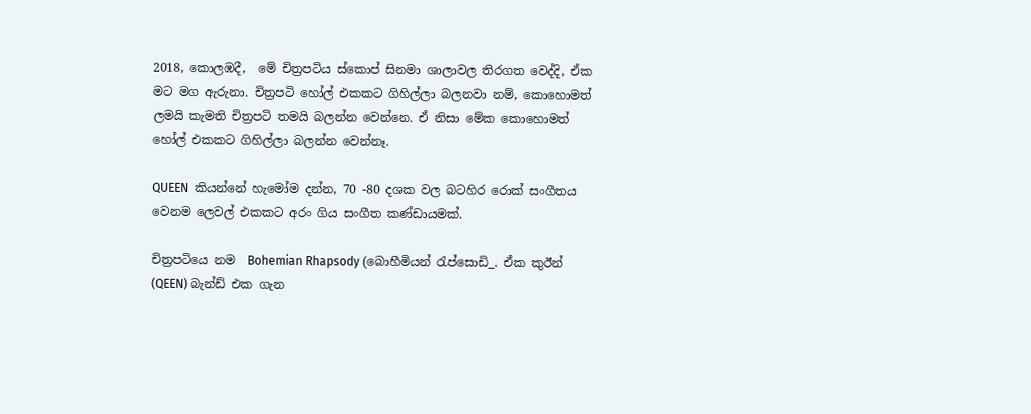2018, කොලඹදී,  මේ චිත්‍රපටිය ස්කොප් සිනමා ශාලාවල තිරගත වෙද්දි, ඒක මට මග ඇරුනා. චිත්‍රපටි හෝල් එකකට ගිහිල්ලා බලනවා නම්, කොහොමත් ලමයි කැමති චිත්‍රපටි තමයි බලන්න වෙන්නෙ. ඒ නිසා මේක කොහොමත් හෝල් එකකට ගිහිල්ලා බලන්න වෙන්නෑ.

QUEEN  කියන්නේ හැමෝම දන්න, 70 -80 දශක වල බටහිර රොක් සංගීතය වෙනම ලෙවල් එකකට අරං ගිය සංගීත කණ්ඩායමක්.

චිත්‍රපටියෙ නම  Bohemian Rhapsody (බොහීමියන් රැප්සොඩි_. ඒක කුඊන් (QEEN) බැන්ඩ් එක ගැන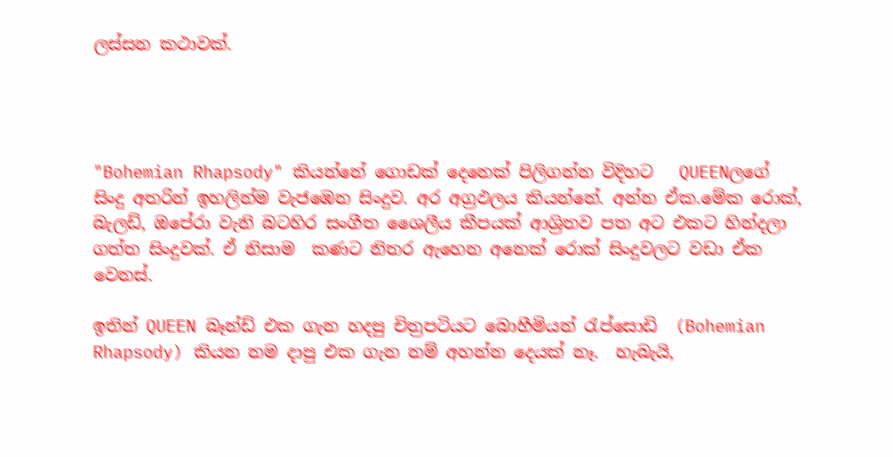ලස්සන කථාවක්.




"Bohemian Rhapsody" කියන්නේ ගොඩක් දෙනෙක් පිලිගන්න විදිහට   QUEENලගේ සිංදු අතරින් ඉහලින්ම වැජඹෙන සිංදුව. අර අග්‍රඵලය කියන්නේ. අන්න ඒක.මේක රොක්, බැලඩ්, ඔපේරා වැනි බටහිර සංගීත ශෛලීය කීපයක් ආශ්‍රිතව පත අට එකට හින්දලා ගත්ත සිංදුවක්. ඒ නිසාම  කණට නිතර ඇහෙන අනෙක් රොක් සිංදුවලට වඩා ඒක වෙනස්.

ඉතින් QUEEN බෑන්ඩ් එක ගැන හදපු චිත්‍රපටියට බොහීමියන් රැප්සොඩි  (Bohemian Rhapsody) කියන නම දාපු එක ගැන නම් අහන්න දෙයක් නෑ.  හැබැයි,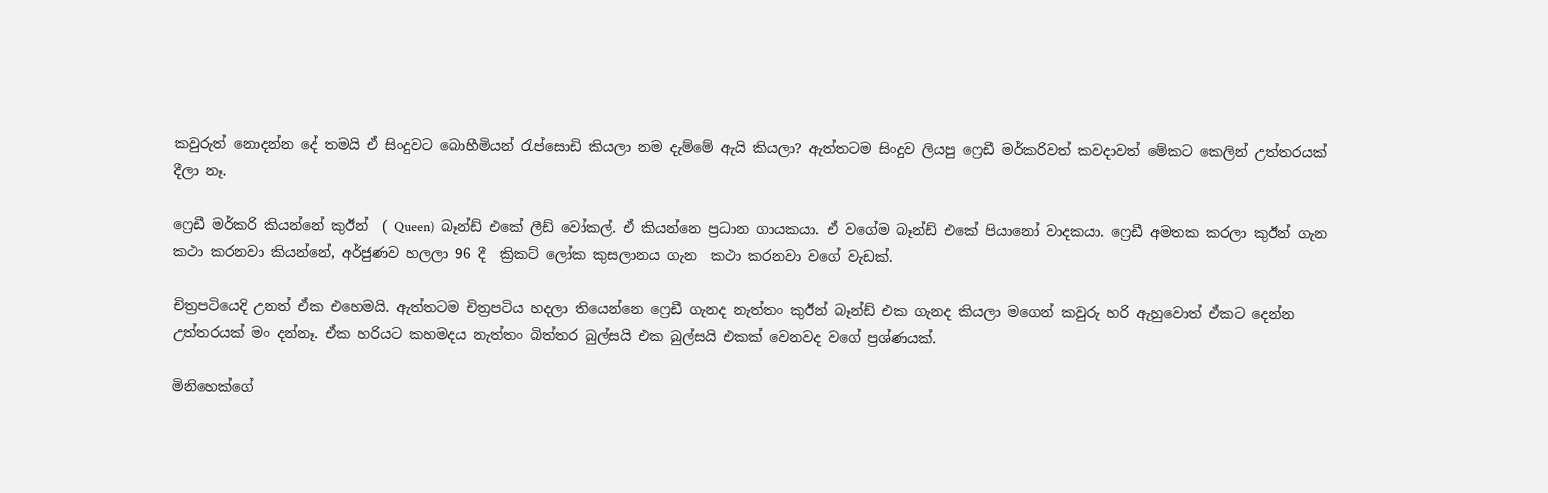කවුරුත් නොදන්න දේ තමයි ඒ සිංදුවට බොහීමියන් රැප්සොඩි කියලා නම දැම්මේ ඇයි කියලා? ඇත්තටම සිංදුව ලියපු ෆ්‍රෙඩී මර්කරිවත් කවදාවත් මේකට කෙලින් උත්තරයක් දීලා නෑ.

ෆ්‍රෙඩී මර්කරි කියන්නේ කුඊන්  ( Queen)  බෑන්ඩ් එකේ ලීඩ් වෝකල්. ඒ කියන්නෙ ප්‍රධාන ගායකයා. ඒ වගේම බෑන්ඩ් එකේ පියානෝ වාදකයා. ෆ්‍රෙඩී අමතක කරලා කුඊන් ගැන කථා කරනවා කියන්නේ, අර්ජුණව හලලා 96 දී  ක්‍රිකට් ලෝක කුසලානය ගැන  කථා කරනවා වගේ වැඩක්.

චිත්‍රපටියෙදි උනත් ඒක එහෙමයි. ඇත්තටම චිත්‍රපටිය හදලා තියෙන්නෙ ෆ්‍රෙඩී ගැනද නැත්තං කුඊන් බෑන්ඩ් එක ගැනද කියලා මගෙන් කවුරු හරි ඇහුවොත් ඒකට දෙන්න උත්තරයක් මං දන්නෑ. ඒක හරියට කහමදය නැත්තං බිත්තර බුල්සයි එක බුල්සයි එකක් වෙනවද වගේ ප්‍රශ්ණයක්.

මිනිහෙක්ගේ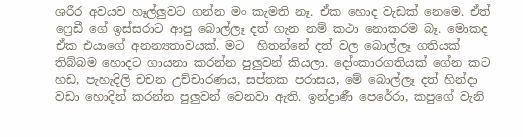ශරීර අවයව හෑල්ලුවට ගන්න මං කැමති නෑ. ඒක හොද වැඩක් නෙමෙ. ඒත් ෆ්‍රෙඩී ගේ ඉස්සරාට ආපු බොල්ලෑ දත් ගැන නම් කථා නොකරම බෑ. මොකද ඒක එයාගේ අනන්‍යතාවයක්. මට  හිතන්නේ දත් වල බොල්ලෑ ගතියක් තිබ්බම හොදට ගායනා කරන්න පුලුවන් කියලා. දෝංකාරගතියක් ගේන කට හඩ, පැහැදිලි චචන උච්චාරණය, සප්තක පරාසය, මේ බොල්ලෑ දත් හින්දා වඩා හොදින් කරන්න පුලුවන් වෙනවා ඇති. ඉන්ද්‍රාණී පෙරේරා, කපුගේ වැනි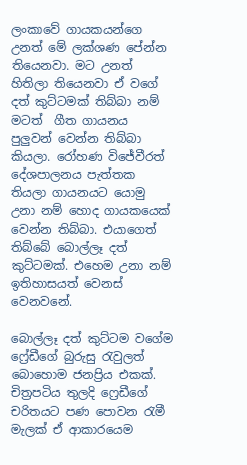ලංකාවේ ගායකයන්ගෙ උනත් මේ ලක්ශණ පේන්න තියෙනවා. මට උනත් හිතිලා තියෙනවා ඒ වගේ දත් කුට්ටමක් තිබ්බා නම් මටත්  ගීත ගායනය  පුලුවන් වෙන්න තිබ්බා කියලා. රෝහණ විජේවීරත් දේශපාලනය පැත්තක  තියලා ගායනයට යොමු උනා නම් හොද ගායකයෙක් වෙන්න තිබ්බා. එයාගෙත් තිබ්බේ බොල්ලෑ දත් කුට්ටමක්. එහෙම උනා නම් ඉතිහාසයත් වෙනස් වෙනවනේ.

බොල්ලෑ දත් කුට්ටම වගේම ෆ්‍රේඩීගේ බුරුසු රැවුලත් බොහොම ජනප්‍රිය එකක්. චිත්‍රපටිය තුලදි ෆ්‍රෙඩීගේ චරිතයට පණ පොවන රැමී මැලක් ඒ ආකාරයෙම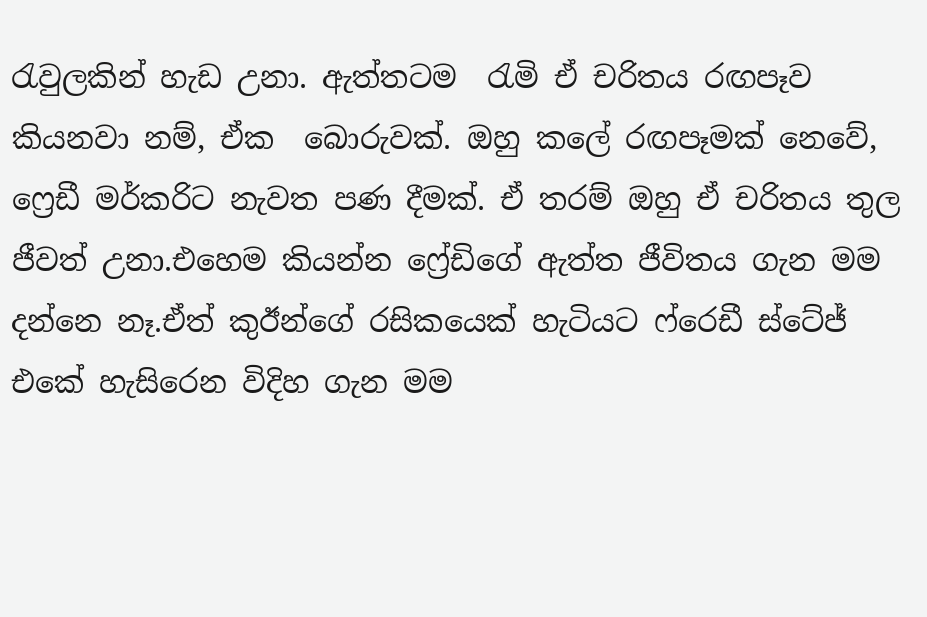රැවුලකින් හැඩ උනා. ඇත්තටම  රැමි ඒ චරිතය රඟපෑව කියනවා නම්, ඒක  බොරුවක්. ඔහු කලේ රඟපෑමක් නෙවේ, ෆ්‍රෙඩී මර්කරිට නැවත පණ දීමක්. ඒ තරම් ඔහු ඒ චරිතය තුල ජීවත් උනා.එහෙම කියන්න ෆ්‍රේඩිගේ ඇත්ත ජීවිතය ගැන මම දන්නෙ නෑ.ඒත් කුඊන්ගේ රසිකයෙක් හැටියට ෆ්රෙඩී ස්ටේජ් එකේ හැසිරෙන විදිහ ගැන මම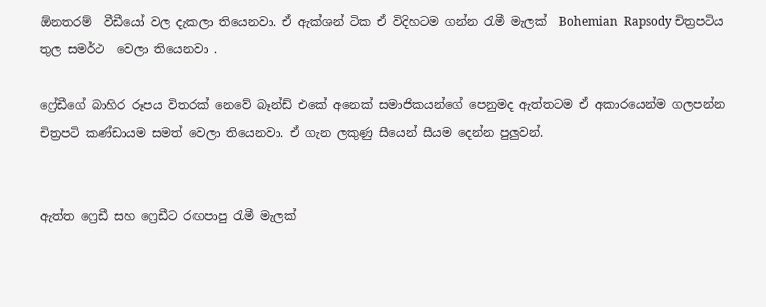ඕනතරම්  වීඩීයෝ වල දැකලා තියෙනවා. ඒ ඇක්ශන් ටික ඒ විදිහටම ගන්න රැමී මැලක්  Bohemian  Rapsody චිත්‍රපටිය තුල සමර්ථ  වෙලා තියෙනවා .

ෆ්‍රේඩීගේ බාහිර රූපය විතරක් නෙවේ බෑන්ඩ් එකේ අනෙක් සමාජිකයන්ගේ පෙනුමද ඇත්තටම ඒ අකාරයෙන්ම ගලපන්න චිත්‍රපටි කණ්ඩායම සමත් වෙලා තියෙනවා. ඒ ගැන ලකුණු සීයෙන් සීයම දෙන්න පුලුවන්.


ඇත්ත ෆ්‍රෙඩී සහ ෆ්‍රෙඩීට රඟපාපු රැමී මැලක්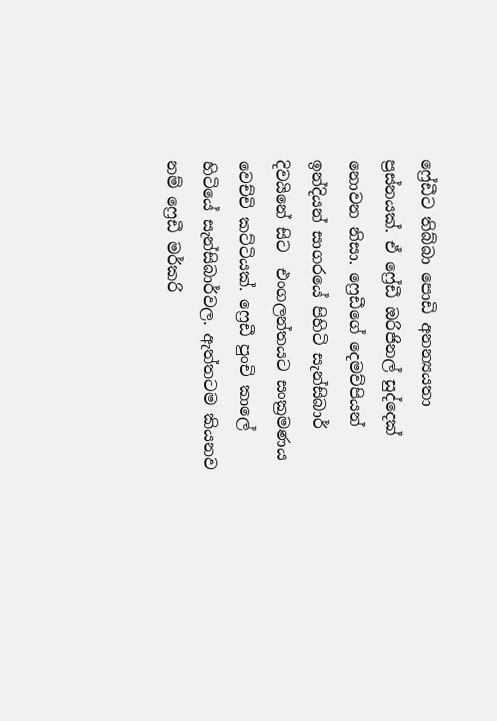ෆ්‍රේඩීට තිබ්බා පොඩි අනන්‍යයතා ප්‍රස්නයක්. ඒ ෆ්‍රේඩී ඔරිජිනල් සුද්දෙක් නොවන නිසා. ෆ්‍රෙඩීගේ දෙමව්පියන් ඉන්දියන් සාගරයේ පිහිටි සැන්සිබාර් දිවයිනේ සිට  එංගලන්තයට සංක්‍රමණය වෙච්චි කට්ටියක්. ෆ්‍රෙඩී පුංචි කාලේ හිටියේ සැන්සිබාර්වල. ඇත්තටම කියනව නම් ෆ්‍රෙඩී මර්කරි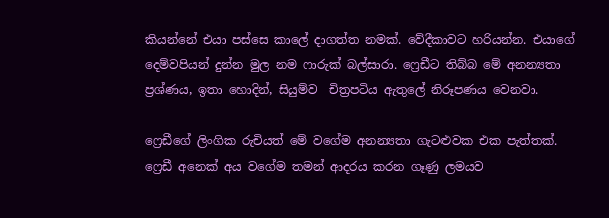කියන්නේ එයා පස්සෙ කාලේ දාගත්ත නමක්. වේදීකාවට හරියන්න. එයාගේ දෙම්වපියන් දුන්න මුල නම ෆාරුක් බල්සාරා. ෆ්‍රෙඩීට තිබ්බ මේ අනන්‍යතා ප්‍රශ්ණය, ඉතා හොදින්, සියුම්ව  චිත්‍රපටිය ඇතුලේ නිරූපණය වෙනවා.

ෆ්‍රෙඩීගේ ලිංගික රුචියත් මේ වගේම අනන්‍යතා ගැටළුවක එක පැත්තක්. ෆ්‍රෙඩී අනෙක් අය වගේම තමන් ආදරය කරන ගෑණු ලමයව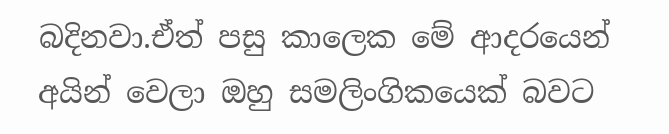බදිනවා.ඒත් පසු කාලෙක මේ ආදරයෙන් අයින් වෙලා ඔහු සමලිංගිකයෙක් බවට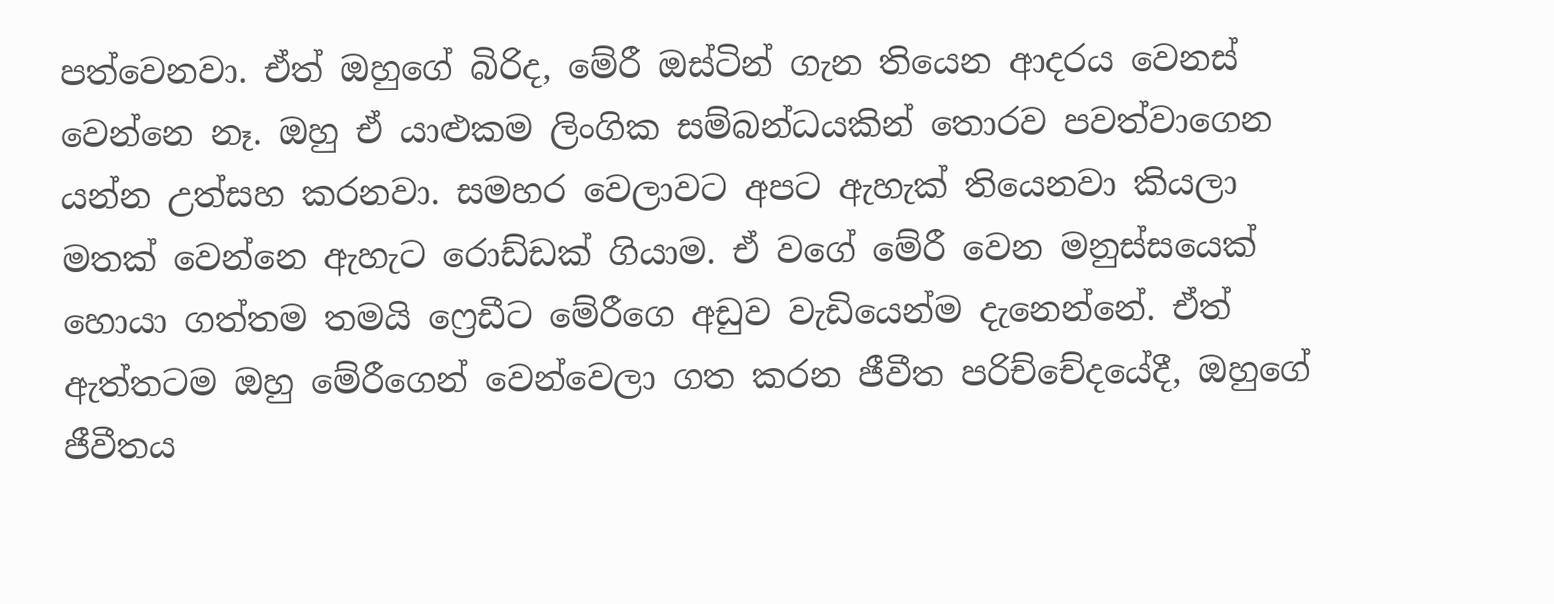පත්වෙනවා. ඒත් ඔහුගේ බිරිද, මේරී ඔස්ටින් ගැන තියෙන ආදරය වෙනස් වෙන්නෙ නෑ. ඔහු ඒ යාළුකම ලිංගික සම්බන්ධයකින් තොරව පවත්වාගෙන යන්න උත්සහ කරනවා. සමහර වෙලාවට අපට ඇහැක් තියෙනවා කියලා මතක් වෙන්නෙ ඇහැට රොඩ්ඩක් ගියාම. ඒ වගේ මේරී වෙන මනුස්සයෙක් හොයා ගත්තම තමයි ෆ්‍රෙඩීට මේරීගෙ අඩුව වැඩියෙන්ම දැනෙන්නේ. ඒත් ඇත්තටම ඔහු මේරීගෙන් වෙන්වෙලා ගත කරන ජීවීත පරිච්චේදයේදී, ඔහුගේ ජීවීතය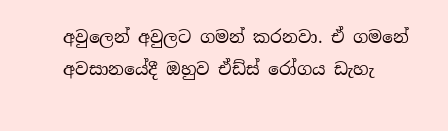අවුලෙන් අවුලට ගමන් කරනවා. ඒ ගමනේ අවසානයේදී ඔහුව ඒඩ්ස් රෝගය ඩැහැ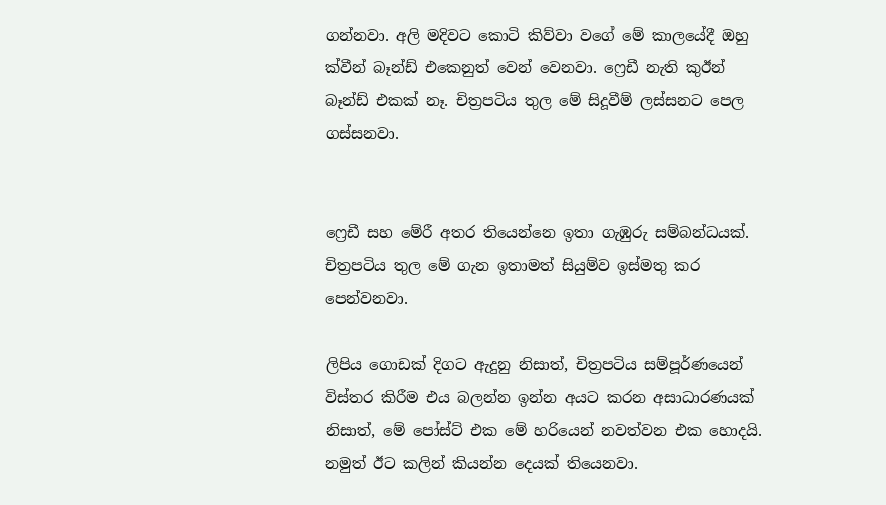ගන්නවා. අලි මදිවට කොටි කිව්වා වගේ මේ කාලයේදී ඔහු ක්වීන් බෑන්ඩ් එකෙනුත් වෙන් වෙනවා. ෆ්‍රෙඩී නැති කුඊන්  බෑන්ඩ් එකක් නෑ. චිත්‍රපටිය තුල මේ සිදූවීම් ලස්සනට පෙල ගස්සනවා.


ෆ්‍රෙඩී සහ මේරී අතර තියෙන්නෙ ඉතා ගැඹුරු සම්බන්ධයක්. චිත්‍රපටිය තුල මේ ගැන ඉතාමත් සියුම්ව ඉස්මතු කර පෙන්වනවා.

ලිපිය ගොඩක් දිගට ඇදුනු නිසාත්, චිත්‍රපටිය සම්පූර්ණයෙන් විස්තර කිරීම එය බලන්න ඉන්න අයට කරන අසාධාරණයක් නිසාත්, මේ පෝස්ට් එක මේ හරියෙන් නවත්වන එක හොදයි. නමුත් ඊට කලින් කියන්න දෙයක් තියෙනවා.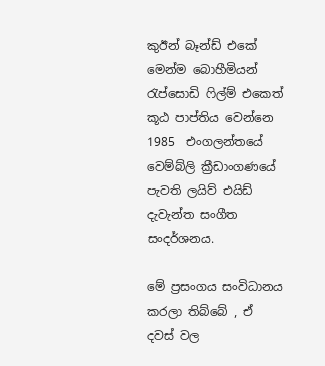කුඊන් බෑන්ඩ් එකේ මෙන්ම බොහීමියන් රැප්සොඩි ෆිල්ම් එකෙත් කූඨ පාප්තිය වෙන්නෙ  1985  එංගලන්තයේ වෙම්බ්ලි ක්‍රීඩාංගණයේ පැවති ලයිව් එයිඩ් දැවැන්ත සංගීත සංදර්ශනය.

මේ ප්‍රසංගය සංවිධානය කරලා තිබ්බේ , ඒ දවස් වල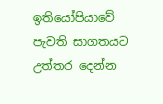ඉතියෝපියාවේ පැවති සාගතයට  උත්තර දෙන්න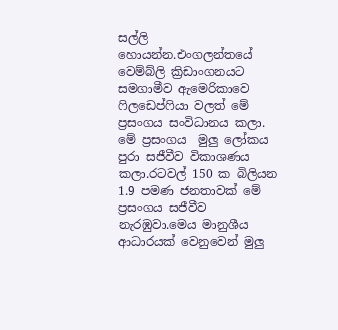සල්ලි හොයන්න.එංගලන්තයේ වෙම්බ්ලි ක්‍රිඩාංගනයට සමගාමීව ඇමෙරිකාවෙ ෆිලඩෙප්ෆියා වලත් මේ ප්‍රසංගය සංවිධානය කලා. මේ ප්‍රසංගය  මුලු ලෝකය පුරා සජීවීව විකාශණය කලා.රටවල් 150 ක බිලියන 1.9 පමණ ජනතාවක් මේ ප්‍රසංගය සජීවීව නැරඹුවා.මෙය මානුශීය ආධාරයක් වෙනුවෙන් මුලු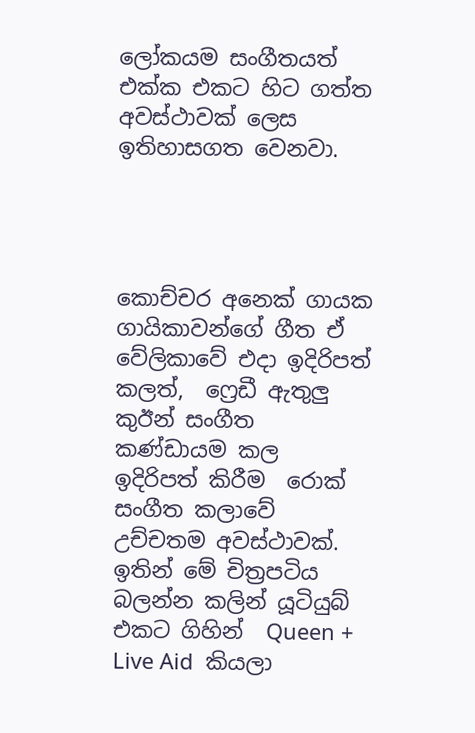ලෝකයම සංගීතයත් එක්ක එකට හිට ගත්ත අවස්ථාවක් ලෙස ඉතිහාසගත වෙනවා.




කොච්චර අනෙක් ගායක ගායිකාවන්ගේ ගීත ඒ වේලිකාවේ එදා ඉදිරිපත් කලත්,  ෆ්‍රෙඩී ඇතුලු කුඊන් සංගීත කණ්ඩායම කල ඉදිරිපත් කිරීම  රොක් සංගීත කලාවේ උච්චතම අවස්ථාවක්. ඉතින් මේ චිත්‍රපටිය බලන්න කලින් යූටියුබ් එකට ගිහින්  Queen + Live Aid  කියලා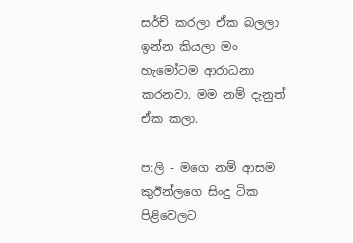සර්ච් කරලා ඒක බලලා ඉන්න කියලා මං හැමෝටම ආරාධනා කරනවා. මම නම් දැනුත් ඒක කලා.

ප:ලි - මගෙ නම් ආසම කුඊන්ලගෙ සිංදු ටික පිළිවෙලට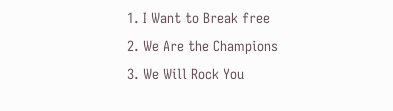1. I Want to Break free
2. We Are the Champions
3. We Will Rock You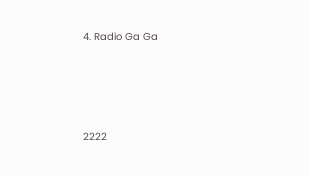4. Radio Ga Ga




2222